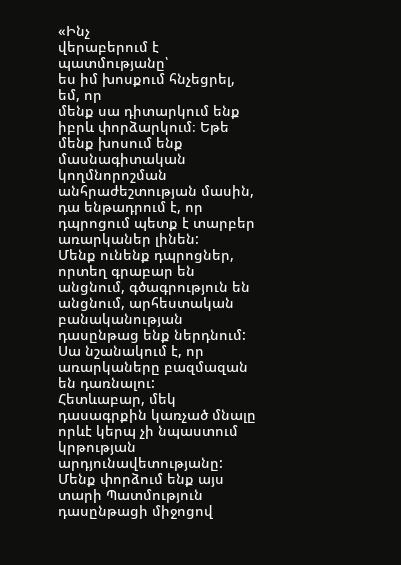«Ինչ
վերաբերում է պատմությանը՝
ես իմ խոսքում հնչեցրել, եմ, որ
մենք սա դիտարկում ենք իբրև փորձարկում։ Եթե մենք խոսում ենք մասնագիտական կողմնորոշման
անհրաժեշտության մասին, դա ենթադրում է, որ դպրոցում պետք է տարբեր առարկաներ լինեն:
Մենք ունենք դպրոցներ, որտեղ գրաբար են անցնում, գծագրություն են անցնում, արհեստական
բանականության դասընթաց ենք ներդնում: Սա նշանակում է, որ առարկաները բազմազան են դառնալու:
Հետևաբար, մեկ դասագրքին կառչած մնալը որևէ կերպ չի նպաստում կրթության արդյունավետությանը:
Մենք փորձում ենք այս տարի Պատմություն դասընթացի միջոցով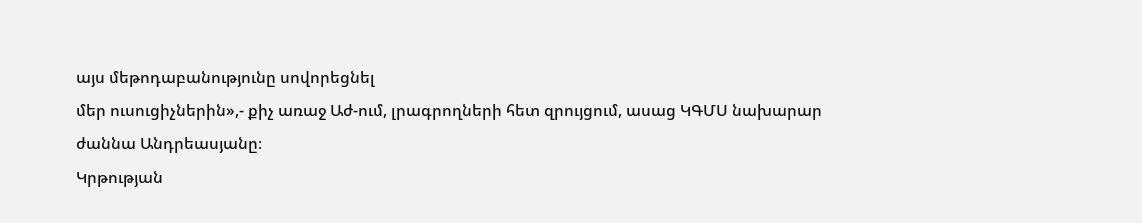այս մեթոդաբանությունը սովորեցնել
մեր ուսուցիչներին»,- քիչ առաջ Աժ-ում, լրագրողների հետ զրույցում, ասաց ԿԳՄՍ նախարար
ժաննա Անդրեասյանը։
Կրթության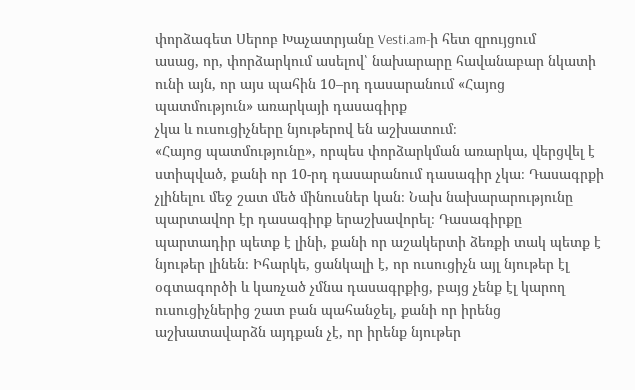փորձագետ Սերոբ Խաչատրյանը Vesti.am-ի հետ զրույցում
ասաց, որ, փորձարկում ասելով՝ նախարարը հավանաբար նկատի ունի այն, որ այս պահին 10–րդ դասարանում «Հայոց պատմություն» առարկայի դասագիրք
չկա և ուսուցիչները նյութերով են աշխատում։
«Հայոց պատմությունը», որպես փորձարկման առարկա, վերցվել է ստիպված, քանի որ 10-րդ դասարանում դասագիր չկա։ Դասագրքի չլինելու մեջ շատ մեծ մինուսներ կան։ Նախ նախարարությունը պարտավոր էր դասագիրք երաշխավորել։ Դասագիրքը պարտադիր պետք է լինի, քանի որ աշակերտի ձեռքի տակ պետք է նյութեր լինեն։ Իհարկե, ցանկալի է, որ ուսուցիչն այլ նյութեր էլ օգտագործի և կառչած չմնա դասագրքից, բայց չենք էլ կարող ուսուցիչներից շատ բան պահանջել, քանի որ իրենց աշխատավարձն այդքան չէ, որ իրենք նյութեր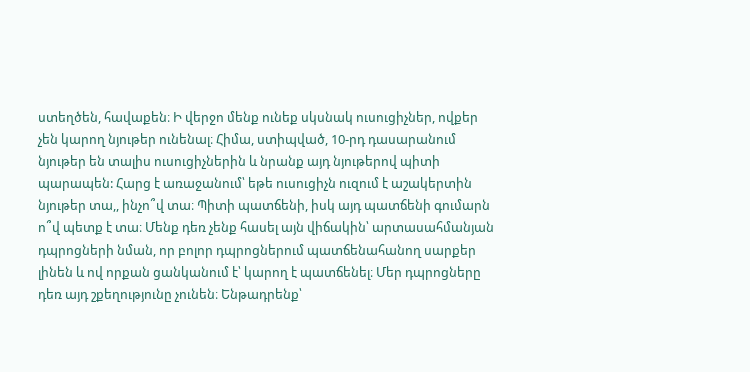ստեղծեն, հավաքեն։ Ի վերջո մենք ունեք սկսնակ ուսուցիչներ, ովքեր չեն կարող նյութեր ունենալ։ Հիմա, ստիպված, 10-րդ դասարանում նյութեր են տալիս ուսուցիչներին և նրանք այդ նյութերով պիտի պարապեն: Հարց է առաջանում՝ եթե ուսուցիչն ուզում է աշակերտին նյութեր տա,, ինչո՞վ տա։ Պիտի պատճենի, իսկ այդ պատճենի գումարն ո՞վ պետք է տա։ Մենք դեռ չենք հասել այն վիճակին՝ արտասահմանյան դպրոցների նման, որ բոլոր դպրոցներում պատճենահանող սարքեր լինեն և ով որքան ցանկանում է՝ կարող է պատճենել։ Մեր դպրոցները դեռ այդ շքեղությունը չունեն։ Ենթադրենք՝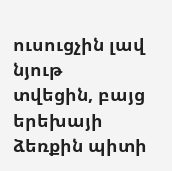ուսուցչին լավ նյութ տվեցին, բայց երեխայի ձեռքին պիտի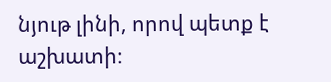նյութ լինի, որով պետք է աշխատի։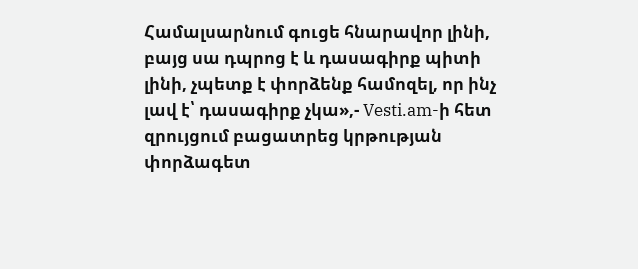Համալսարնում գուցե հնարավոր լինի, բայց սա դպրոց է և դասագիրք պիտի լինի, չպետք է փորձենք համոզել, որ ինչ լավ է՝ դասագիրք չկա»,- Vesti.am-ի հետ զրույցում բացատրեց կրթության փորձագետ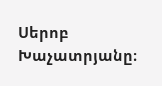Սերոբ Խաչատրյանը։